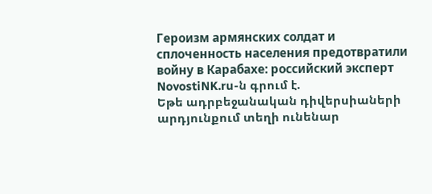Героизм армянских солдат и сплоченность населения предотвратили войну в Карабахе: российский эксперт NovostiNK.ru-ն գրում է.
Եթե ադրբեջանական դիվերսիաների արդյունքում տեղի ունենար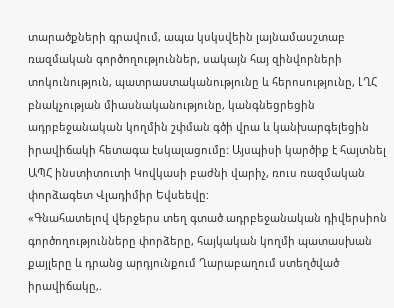տարածքների գրավում, ապա կսկսվեին լայնամասշտաբ ռազմական գործողություններ, սակայն հայ զինվորների տոկունություն, պատրաստականությունը և հերոսությունը, ԼՂՀ բնակչության միասնականությունը, կանգնեցրեցին ադրբեջանական կողմին շփման գծի վրա և կանխարգելեցին իրավիճակի հետագա էսկալացումը: Այսպիսի կարծիք է հայտնել ԱՊՀ ինստիտուտի Կովկասի բաժնի վարիչ, ռուս ռազմական փորձագետ Վլադիմիր Եվսեեվը:
«Գնահատելով վերջերս տեղ գտած ադրբեջանական դիվերսիոն գործողությունները փորձերը, հայկական կողմի պատասխան քայլերը և դրանց արդյունքում Ղարաբաղում ստեղծված իրավիճակը,.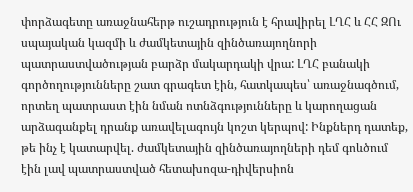փորձագետը առաջնահերթ ուշադրություն է հրավիրել ԼՂՀ և ՀՀ ԶՈւ սպայական կազմի և ժամկետային զինծառայողնորի պատրաստվածության բարձր մակարդակի վրա: ԼՂՀ բանակի գործողությունները շատ գրագետ էին, հատկապես՝ առաջնագծում, որտեղ պատրաստ էին նման ոտնձգությունները և կարողացան արձագանքել դրանք առավելագույն կոշտ կերպով: Ինքներդ դատեք, թե ինչ է կատարվել. ժամկետային զինծառայողների դեմ գոևծում էին լավ պատրաստված հետախոզա-դիվերսիոն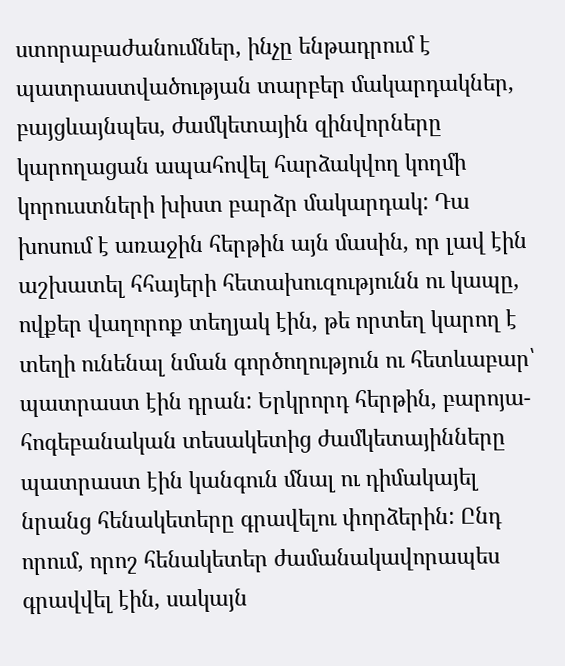ստորաբաժանումներ, ինչը ենթադրում է պատրաստվածության տարբեր մակարդակներ, բայցևայնպես, ժամկետային զինվորները կարողացան ապահովել հարձակվող կողմի կորուստների խիստ բարձր մակարդակ: Դա խոսում է առաջին հերթին այն մասին, որ լավ էին աշխատել հհայերի հետախուզությունն ու կապը, ովքեր վաղորոք տեղյակ էին, թե որտեղ կարող է տեղի ունենալ նման գործողություն ու հետևաբար՝ պատրաստ էին դրան: Երկրորդ հերթին, բարոյա-հոգեբանական տեսակետից ժամկետայինները պատրաստ էին կանգուն մնալ ու դիմակայել նրանց հենակետերը գրավելու փորձերին: Ընդ որում, որոշ հենակետեր ժամանակավորապես գրավվել էին, սակայն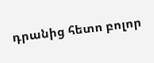դրանից հետո բոլոր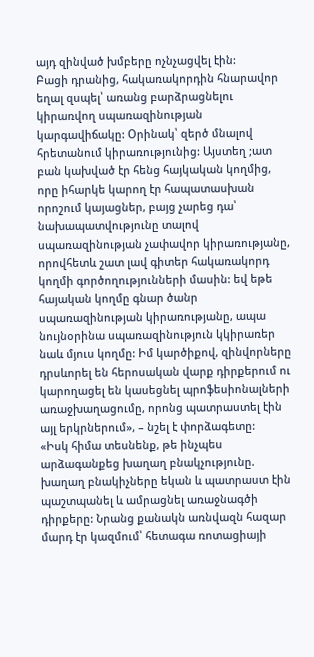այդ զինված խմբերը ոչնչացվել էին:
Բացի դրանից, հակառակորդին հնարավոր եղալ զսպել՝ առանց բարձրացնելու կիրառվող սպառազինության կարգավիճակը: Օրինակ՝ զերծ մնալով հրետանում կիրառությունից: Այստեղ ;ատ բան կախված էր հենց հայկական կողմից, որը իհարկե կարող էր հապատասխան որոշում կայացներ, բայց չարեց դա՝ նախապատվությունը տալով սպառազինության չափավոր կիրառությանը, որովհետև շատ լավ գիտեր հակառակորդ կողմի գործողությունների մասին: եվ եթե հայական կողմը գնար ծանր սպառազինության կիրառությանը, ապա նույնօրինա սպառազինություն կկիրառեր նաև մյուս կողմը: Իմ կարծիքով, զինվորները դրսևորել են հերոսական վարք դիրքերում ու կարողացել են կասեցնել պրոֆեսիոնալների առաջխաղացումը, որոնց պատրաստել էին այլ երկրներում», – նշել է փորձագետը:
«Իսկ հիմա տեսնենք, թե ինչպես արձագանքեց խաղաղ բնակչությունը. խաղաղ բնակիչները եկան և պատրաստ էին պաշտպանել և ամրացնել առաջնագծի դիրքերը: Նրանց քանակն առնվազն հազար մարդ էր կազմում՝ հետագա ռոտացիայի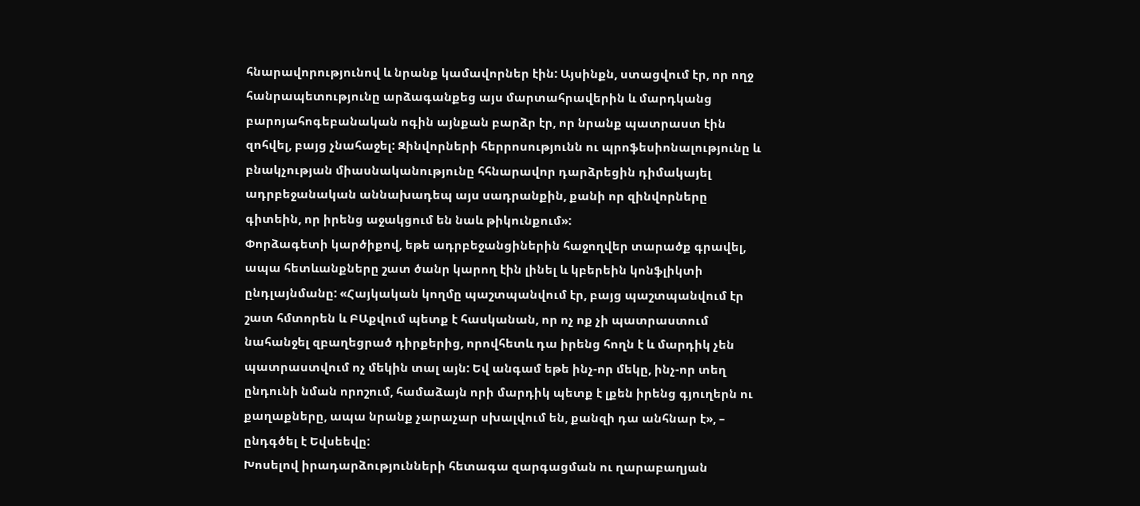հնարավորությունով և նրանք կամավորներ էին: Այսինքն, ստացվում էր, որ ողջ հանրապետությունը արձագանքեց այս մարտահրավերին և մարդկանց բարոյահոգեբանական ոգին այնքան բարձր էր, որ նրանք պատրաստ էին զոհվել, բայց չնահաջել: Զինվորների հերրոսությունն ու պրոֆեսիոնալությունը և բնակչության միասնականությունը հհնարավոր դարձրեցին դիմակայել ադրբեջանական աննախադեպ այս սադրանքին, քանի որ զինվորները գիտեին, որ իրենց աջակցում են նաև թիկունքում»:
Փորձագետի կարծիքով, եթե ադրբեջանցիներին հաջողվեր տարածք գրավել, ապա հետևանքները շատ ծանր կարող էին լինել և կբերեին կոնֆլիկտի ընդլայնմանը: «Հայկական կողմը պաշտպանվում էր, բայց պաշտպանվում էր շատ հմտորեն և ԲԱքվում պետք է հասկանան, որ ոչ ոք չի պատրաստում նահանջել զբաղեցրած դիրքերից, որովհետև դա իրենց հողն է և մարդիկ չեն պատրաստվում ոչ մեկին տալ այն: Եվ անգամ եթե ինչ-որ մեկը, ինչ-որ տեղ ընդունի նման որոշում, համաձայն որի մարդիկ պետք է լքեն իրենց գյուղերն ու քաղաքները, ապա նրանք չարաչար սխալվում են, քանզի դա անհնար է», – ընդգծել է Եվսեեվը:
Խոսելով իրադարձությունների հետագա զարգացման ու ղարաբաղյան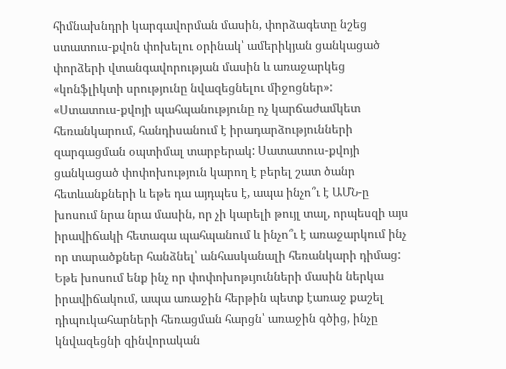հիմնախնդրի կարգավորման մասին, փորձագետը նշեց ստատուս-քվոն փոխելու օրինակ՝ ամերիկյան ցանկացած փորձերի վտանգավորության մասին և առաջարկեց «կոնֆլիկտի սրությունը նվազեցնելու միջոցներ»:
«Ստատուս-քվոյի պահպանությունը ոչ կարճաժամկետ հեռանկարում, հանդիսանում է իրադարձությունների զարգացման օպտիմալ տարբերակ: Սատատուս-քվոյի ցանկացած փոփոխություն կարող է բերել շատ ծանր հետևանքների և եթե դա այդպես է, ապա ինչո՞ւ է ԱՄՆ-ը խոսում նրա նրա մասին, որ չի կարելի թույլ տալ, որպեսզի այս իրավիճակի հետագա պահպանում և ինչո՞ւ է առաջարկում ինչ որ տարածքներ հանձնել՝ անհասկանալի հեռանկարի դիմաց: Եթե խոսում ենք ինչ որ փոփոխոթւյունների մասին ներկա իրավիճակում, ապա առաջին հերթին պետք էառաջ քաշել դիպուկահարների հեռացման հարցն՝ առաջին գծից, ինչը կնվազեցնի զինվորական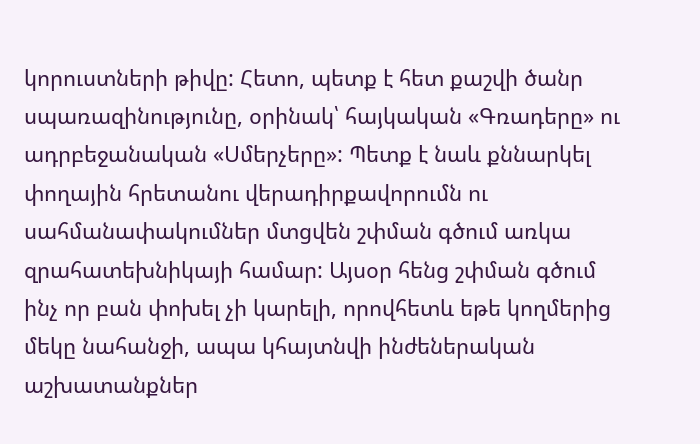կորուստների թիվը: Հետո, պետք է հետ քաշվի ծանր սպառազինությունը, օրինակ՝ հայկական «Գռադերը» ու ադրբեջանական «Սմերչերը»: Պետք է նաև քննարկել փողային հրետանու վերադիրքավորումն ու սահմանափակումներ մտցվեն շփման գծում առկա զրահատեխնիկայի համար: Այսօր հենց շփման գծում ինչ որ բան փոխել չի կարելի, որովհետև եթե կողմերից մեկը նահանջի, ապա կհայտնվի ինժեներական աշխատանքներ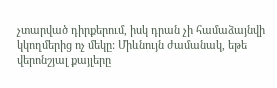չտարված դիրքերում, իսկ դրան չի համաձայնվի կկողմերից ոչ մեկը: Միևնույն ժամանակ, եթե վերոնշյալ քայլերը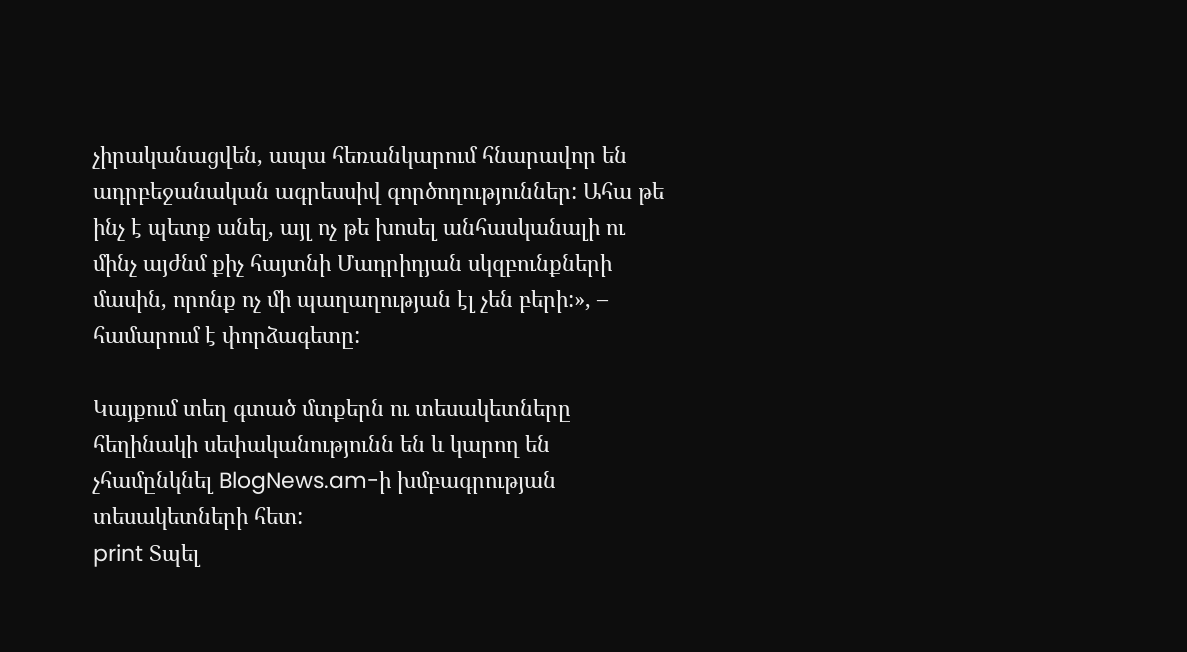չիրականացվեն, ապա հեռանկարում հնարավոր են ադրբեջանական ագրեսսիվ գործողություններ: Ահա թե ինչ է պետք անել, այլ ոչ թե խոսել անհասկանալի ու մինչ այժնմ քիչ հայտնի Մադրիդյան սկզբունքների մասին, որոնք ոչ մի պաղաղության էլ չեն բերի:», – համարում է փորձագետը:

Կայքում տեղ գտած մտքերն ու տեսակետները հեղինակի սեփականությունն են և կարող են չհամընկնել BlogNews.am-ի խմբագրության տեսակետների հետ:
print Տպել